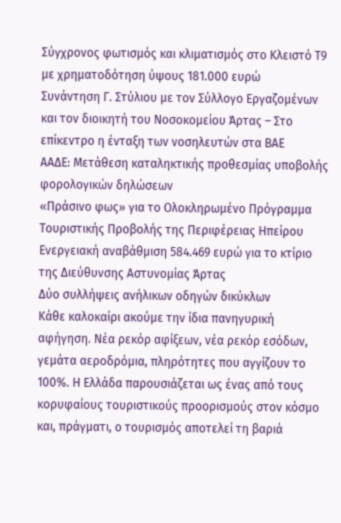Σύγχρονος φωτισμός και κλιματισμός στο Κλειστό Τ9 με χρηματοδότηση ύψους 181.000 ευρώ
Συνάντηση Γ. Στύλιου με τον Σύλλογο Εργαζομένων και τον διοικητή του Νοσοκομείου Άρτας – Στο επίκεντρο η ένταξη των νοσηλευτών στα ΒΑΕ
ΑΑΔΕ: Μετάθεση καταληκτικής προθεσμίας υποβολής φορολογικών δηλώσεων
«Πράσινο φως» για το Ολοκληρωμένο Πρόγραμμα Τουριστικής Προβολής της Περιφέρειας Ηπείρου
Ενεργειακή αναβάθμιση 584.469 ευρώ για το κτίριο της Διεύθυνσης Αστυνομίας Άρτας
Δύο συλλήψεις ανήλικων οδηγών δικύκλων
Κάθε καλοκαίρι ακούμε την ίδια πανηγυρική αφήγηση. Νέα ρεκόρ αφίξεων, νέα ρεκόρ εσόδων, γεμάτα αεροδρόμια, πληρότητες που αγγίζουν το 100%. Η Ελλάδα παρουσιάζεται ως ένας από τους κορυφαίους τουριστικούς προορισμούς στον κόσμο και, πράγματι, ο τουρισμός αποτελεί τη βαριά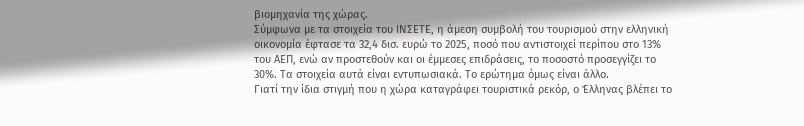βιομηχανία της χώρας.
Σύμφωνα με τα στοιχεία του ΙΝΣΕΤΕ, η άμεση συμβολή του τουρισμού στην ελληνική οικονομία έφτασε τα 32,4 δισ. ευρώ το 2025, ποσό που αντιστοιχεί περίπου στο 13% του ΑΕΠ, ενώ αν προστεθούν και οι έμμεσες επιδράσεις, το ποσοστό προσεγγίζει το 30%. Τα στοιχεία αυτά είναι εντυπωσιακά. Το ερώτημα όμως είναι άλλο.
Γιατί την ίδια στιγμή που η χώρα καταγράφει τουριστικά ρεκόρ, ο Έλληνας βλέπει το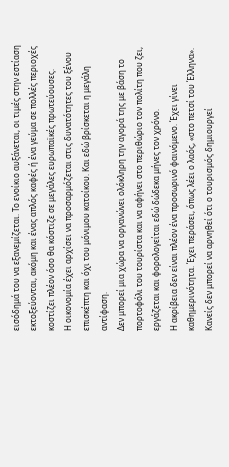εισόδημά του να εξανεμίζεται. Το ενοίκιο αυξάνεται, οι τιμές στην εστίαση εκτοξεύονται, ακόμη και ένας απλός καφές ή ένα γεύμα σε πολλές περιοχές κοστίζει πλέον όσο θα κόστιζε σε μεγάλες ευρωπαϊκές πρωτεύουσες.
Η οικονομία έχει αρχίσει να προσαρμόζεται στις δυνατότητες του ξένου επισκέπτη και όχι του μόνιμου κατοίκου. Και εδώ βρίσκεται η μεγάλη αντίφαση.
Δεν μπορεί μια χώρα να οργανώνει ολόκληρη την αγορά της με βάση το πορτοφόλι του τουρίστα και να αφήνει στο περιθώριο τον πολίτη που ζει, εργάζεται και φορολογείται εδώ δώδεκα μήνες τον χρόνο.
Η ακρίβεια δεν είναι πλέον ένα προσωρινό φαινόμενο. Έχει γίνει καθημερινότητα. Έχει περάσει, όπως λέει ο λαός, «στο πετσί του Έλληνα».
Κανείς δεν μπορεί να αρνηθεί ότι ο τουρισμός δημιουργεί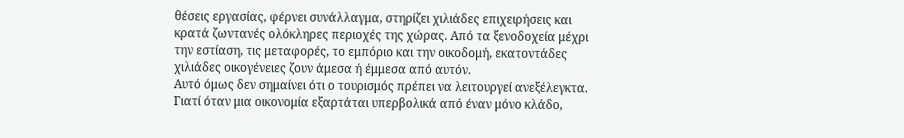θέσεις εργασίας, φέρνει συνάλλαγμα, στηρίζει χιλιάδες επιχειρήσεις και κρατά ζωντανές ολόκληρες περιοχές της χώρας. Από τα ξενοδοχεία μέχρι την εστίαση, τις μεταφορές, το εμπόριο και την οικοδομή, εκατοντάδες χιλιάδες οικογένειες ζουν άμεσα ή έμμεσα από αυτόν.
Αυτό όμως δεν σημαίνει ότι ο τουρισμός πρέπει να λειτουργεί ανεξέλεγκτα. Γιατί όταν μια οικονομία εξαρτάται υπερβολικά από έναν μόνο κλάδο,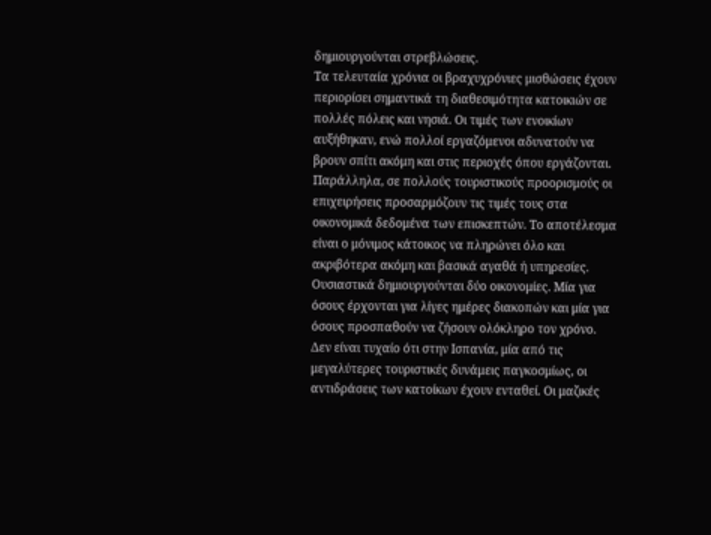δημιουργούνται στρεβλώσεις.
Τα τελευταία χρόνια οι βραχυχρόνιες μισθώσεις έχουν περιορίσει σημαντικά τη διαθεσιμότητα κατοικιών σε πολλές πόλεις και νησιά. Οι τιμές των ενοικίων αυξήθηκαν, ενώ πολλοί εργαζόμενοι αδυνατούν να βρουν σπίτι ακόμη και στις περιοχές όπου εργάζονται.
Παράλληλα, σε πολλούς τουριστικούς προορισμούς οι επιχειρήσεις προσαρμόζουν τις τιμές τους στα οικονομικά δεδομένα των επισκεπτών. Το αποτέλεσμα είναι ο μόνιμος κάτοικος να πληρώνει όλο και ακριβότερα ακόμη και βασικά αγαθά ή υπηρεσίες.
Ουσιαστικά δημιουργούνται δύο οικονομίες. Μία για όσους έρχονται για λίγες ημέρες διακοπών και μία για όσους προσπαθούν να ζήσουν ολόκληρο τον χρόνο.
Δεν είναι τυχαίο ότι στην Ισπανία, μία από τις μεγαλύτερες τουριστικές δυνάμεις παγκοσμίως, οι αντιδράσεις των κατοίκων έχουν ενταθεί. Οι μαζικές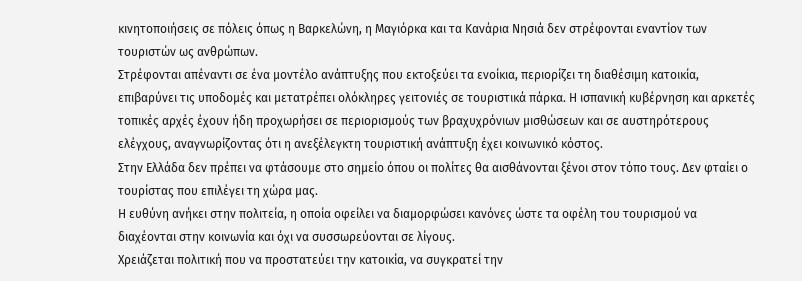κινητοποιήσεις σε πόλεις όπως η Βαρκελώνη, η Μαγιόρκα και τα Κανάρια Νησιά δεν στρέφονται εναντίον των τουριστών ως ανθρώπων.
Στρέφονται απέναντι σε ένα μοντέλο ανάπτυξης που εκτοξεύει τα ενοίκια, περιορίζει τη διαθέσιμη κατοικία, επιβαρύνει τις υποδομές και μετατρέπει ολόκληρες γειτονιές σε τουριστικά πάρκα. Η ισπανική κυβέρνηση και αρκετές τοπικές αρχές έχουν ήδη προχωρήσει σε περιορισμούς των βραχυχρόνιων μισθώσεων και σε αυστηρότερους ελέγχους, αναγνωρίζοντας ότι η ανεξέλεγκτη τουριστική ανάπτυξη έχει κοινωνικό κόστος.
Στην Ελλάδα δεν πρέπει να φτάσουμε στο σημείο όπου οι πολίτες θα αισθάνονται ξένοι στον τόπο τους. Δεν φταίει ο τουρίστας που επιλέγει τη χώρα μας.
Η ευθύνη ανήκει στην πολιτεία, η οποία οφείλει να διαμορφώσει κανόνες ώστε τα οφέλη του τουρισμού να διαχέονται στην κοινωνία και όχι να συσσωρεύονται σε λίγους.
Χρειάζεται πολιτική που να προστατεύει την κατοικία, να συγκρατεί την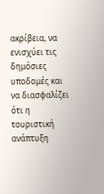ακρίβεια, να ενισχύει τις δημόσιες υποδομές και να διασφαλίζει ότι η τουριστική ανάπτυξη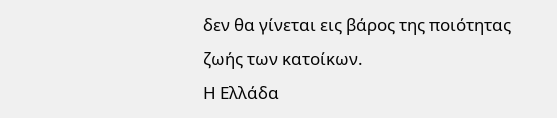δεν θα γίνεται εις βάρος της ποιότητας ζωής των κατοίκων.
Η Ελλάδα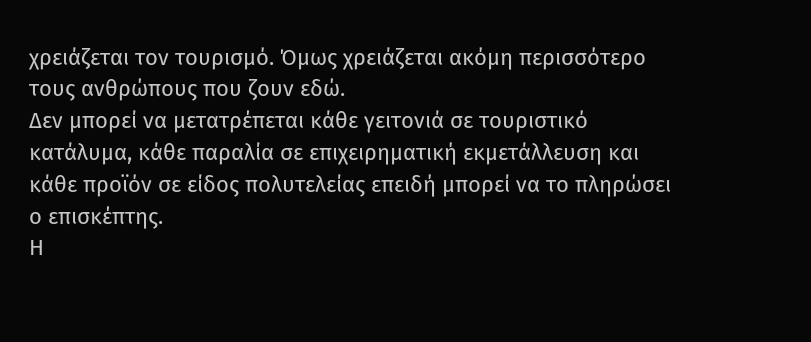χρειάζεται τον τουρισμό. Όμως χρειάζεται ακόμη περισσότερο τους ανθρώπους που ζουν εδώ.
Δεν μπορεί να μετατρέπεται κάθε γειτονιά σε τουριστικό κατάλυμα, κάθε παραλία σε επιχειρηματική εκμετάλλευση και κάθε προϊόν σε είδος πολυτελείας επειδή μπορεί να το πληρώσει ο επισκέπτης.
Η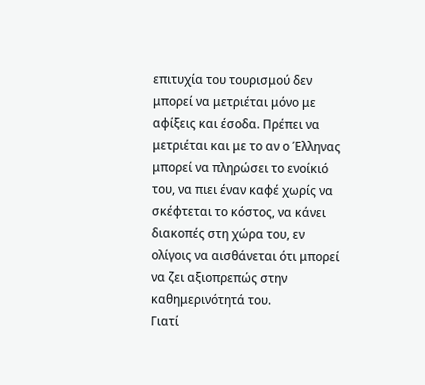επιτυχία του τουρισμού δεν μπορεί να μετριέται μόνο με αφίξεις και έσοδα. Πρέπει να μετριέται και με το αν ο Έλληνας μπορεί να πληρώσει το ενοίκιό του, να πιει έναν καφέ χωρίς να σκέφτεται το κόστος, να κάνει διακοπές στη χώρα του, εν ολίγοις να αισθάνεται ότι μπορεί να ζει αξιοπρεπώς στην καθημερινότητά του.
Γιατί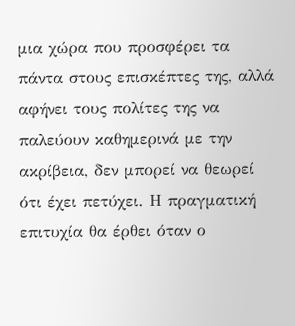μια χώρα που προσφέρει τα πάντα στους επισκέπτες της, αλλά αφήνει τους πολίτες της να παλεύουν καθημερινά με την ακρίβεια, δεν μπορεί να θεωρεί ότι έχει πετύχει. Η πραγματική επιτυχία θα έρθει όταν ο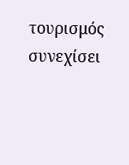τουρισμός συνεχίσει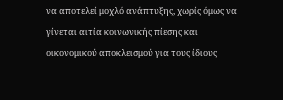να αποτελεί μοχλό ανάπτυξης, χωρίς όμως να γίνεται αιτία κοινωνικής πίεσης και οικονομικού αποκλεισμού για τους ίδιους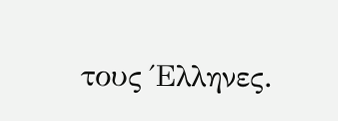τους Έλληνες.